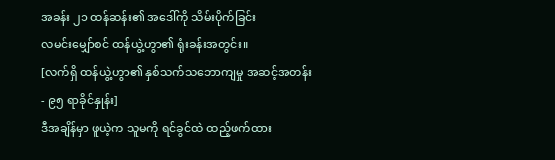အခန်း ၂၁ ထန်ဆန်း၏ အဒေါ်ကို သိမ်းပိုက်ခြင်း
လမင်းမျှော်စင် ထန်ယွဲ့ဟွာ၏ ရုံးခန်းအတွင်း။
[လက်ရှိ ထန်ယွဲ့ဟွာ၏ နှစ်သက်သဘောကျမှု အဆင့်အတန်း - ၉၅ ရာခိုင်နှုန်း]
ဒီအချိန်မှာ ဖူယဲ့က သူမကို ရင်ခွင်ထဲ ထည့်ဖက်ထား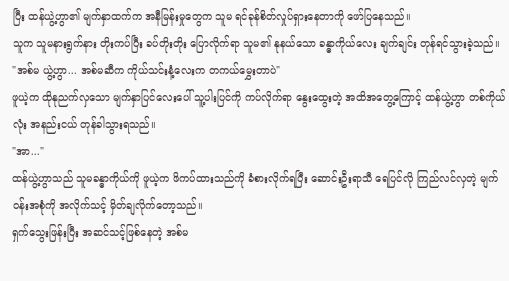ပြီး ထန်ယွဲ့ဟွာ၏ မျက်နှာထက်က အနီမြန်းမှုတွေက သူမ ရင်ခုန်စိတ်လှုပ်ရှားနေတာကို ဖော်ပြနေသည်။
သူက သူမနားရွက်နား တိုးကပ်ပြီး ခပ်တိုးတိုး ပြောလိုက်ရာ သူမ၏ နုနယ်သော ခန္ဓာကိုယ်လေး ချက်ချင်း တုန်ရင်သွားခဲ့သည်။
"အစ်မ ယွဲ့ဟွာ... အစ်မဆီက ကိုယ်သင်းနံ့လေးက တကယ်မွှေးတာပဲ"
ဖူယဲ့က ထိုနုညက်လှသော မျက်နှာပြင်လေးပေါ် သူ့ပါးပြင်ကို ကပ်လိုက်ရာ နွေးထွေးတဲ့ အထိအတွေ့ကြောင့် ထန်ယွဲ့ဟွာ တစ်ကိုယ်လုံး အနည်းငယ် တုန်ခါသွားရသည်။
"အာ..."
ထန်ယွဲ့ဟွာသည် သူမခန္ဓာကိုယ်ကို ဖူယဲ့က ဖိကပ်ထားသည်ကို ခံစားလိုက်ရပြီး ဆောင်းဦးရာသီ ရေပြင်လို ကြည်လင်လှတဲ့ မျက်ဝန်းအစုံကို အလိုက်သင့် မှိတ်ချလိုက်တော့သည်။
ရှက်သွေးဖြန်းပြီး အဆင်သင့်ဖြစ်နေတဲ့ အစ်မ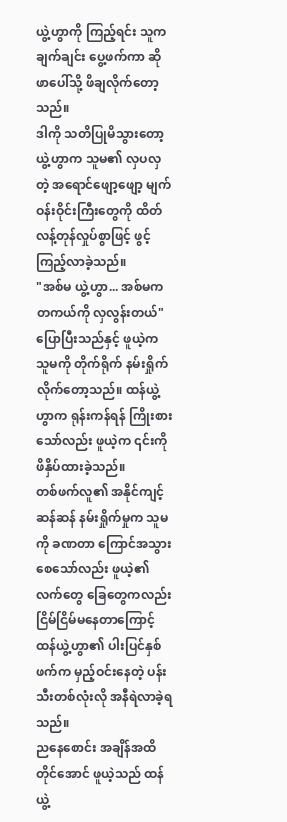ယွဲ့ဟွာကို ကြည့်ရင်း သူက ချက်ချင်း ပွေ့ဖက်ကာ ဆိုဖာပေါ်သို့ ဖိချလိုက်တော့သည်။
ဒါကို သတိပြုမိသွားတော့ ယွဲ့ဟွာက သူမ၏ လှပလှတဲ့ အရောင်ဖျော့ဖျော့ မျက်ဝန်းဝိုင်းကြီးတွေကို ထိတ်လန့်တုန်လှုပ်စွာဖြင့် ဖွင့်ကြည့်လာခဲ့သည်။
"အစ်မ ယွဲ့ဟွာ... အစ်မက တကယ်ကို လှလွန်းတယ်"
ပြောပြီးသည်နှင့် ဖူယဲ့က သူမကို တိုက်ရိုက် နမ်းရှိုက်လိုက်တော့သည်။ ထန်ယွဲ့ဟွာက ရုန်းကန်ရန် ကြိုးစားသော်လည်း ဖူယဲ့က ၎င်းကို ဖိနှိပ်ထားခဲ့သည်။
တစ်ဖက်လူ၏ အနိုင်ကျင့်ဆန်ဆန် နမ်းရှိုက်မှုက သူမကို ခဏတာ ကြောင်အသွားစေသော်လည်း ဖူယဲ့၏ လက်တွေ ခြေတွေကလည်း ငြိမ်ငြိမ်မနေတာကြောင့် ထန်ယွဲ့ဟွာ၏ ပါးပြင်နှစ်ဖက်က မှည့်ဝင်းနေတဲ့ ပန်းသီးတစ်လုံးလို အနီရဲလာခဲ့ရသည်။
ညနေစောင်း အချိန်အထိတိုင်အောင် ဖူယဲ့သည် ထန်ယွဲ့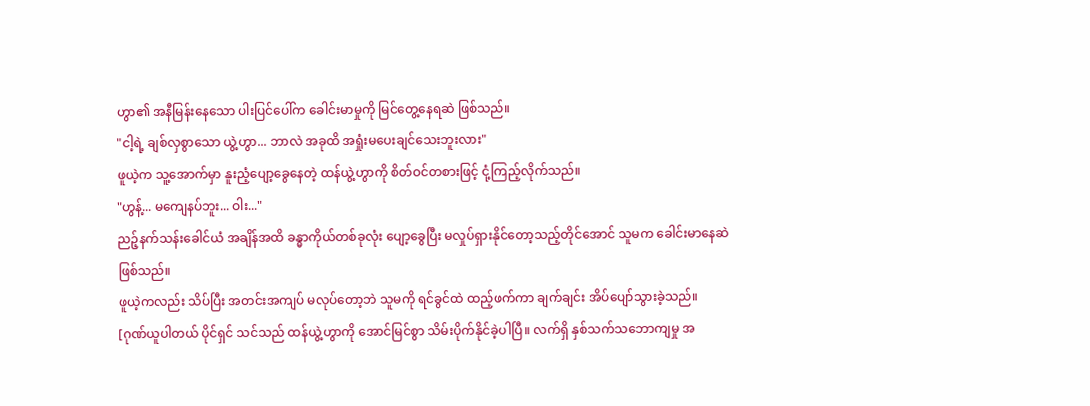ဟွာ၏ အနီမြန်းနေသော ပါးပြင်ပေါ်က ခေါင်းမာမှုကို မြင်တွေ့နေရဆဲ ဖြစ်သည်။
"ငါ့ရဲ့ ချစ်လှစွာသော ယွဲ့ဟွာ... ဘာလဲ အခုထိ အရှုံးမပေးချင်သေးဘူးလား"
ဖူယဲ့က သူ့အောက်မှာ နူးညံ့ပျော့ခွေနေတဲ့ ထန်ယွဲ့ဟွာကို စိတ်ဝင်တစားဖြင့် ငုံ့ကြည့်လိုက်သည်။
"ဟွန့်... မကျေနပ်ဘူး... ဝါး..."
ညဉ့်နက်သန်းခေါင်ယံ အချိန်အထိ ခန္ဓာကိုယ်တစ်ခုလုံး ပျော့ခွေပြီး မလှုပ်ရှားနိုင်တော့သည့်တိုင်အောင် သူမက ခေါင်းမာနေဆဲ ဖြစ်သည်။
ဖူယဲ့ကလည်း သိပ်ပြီး အတင်းအကျပ် မလုပ်တော့ဘဲ သူမကို ရင်ခွင်ထဲ ထည့်ဖက်ကာ ချက်ချင်း အိပ်ပျော်သွားခဲ့သည်။
[ဂုဏ်ယူပါတယ် ပိုင်ရှင် သင်သည် ထန်ယွဲ့ဟွာကို အောင်မြင်စွာ သိမ်းပိုက်နိုင်ခဲ့ပါပြီ။ လက်ရှိ နှစ်သက်သဘောကျမှု အ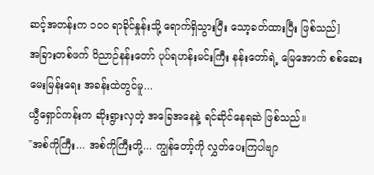ဆင့်အတန်းက ၁၀၀ ရာခိုင်နှုန်းသို့ ရောက်ရှိသွားပြီး သော့ခတ်ထားပြီး ဖြစ်သည်]
အခြားတစ်ဖက် ဝိညာဉ်နန်းတော် ပုပ်ရဟန်းမင်းကြီး နန်းတော်ရဲ့ မြေအောက် စစ်ဆေးမေးမြန်းရေး အခန်းထဲတွင်မူ...
ယွီရှောင်ကန်းက ဆိုးရွားလှတဲ့ အခြေအနေနဲ့ ရင်ဆိုင်နေရဆဲ ဖြစ်သည်။
"အစ်ကိုကြီး... အစ်ကိုကြီးတို့... ကျွန်တော့်ကို လွှတ်ပေးကြပါဗျာ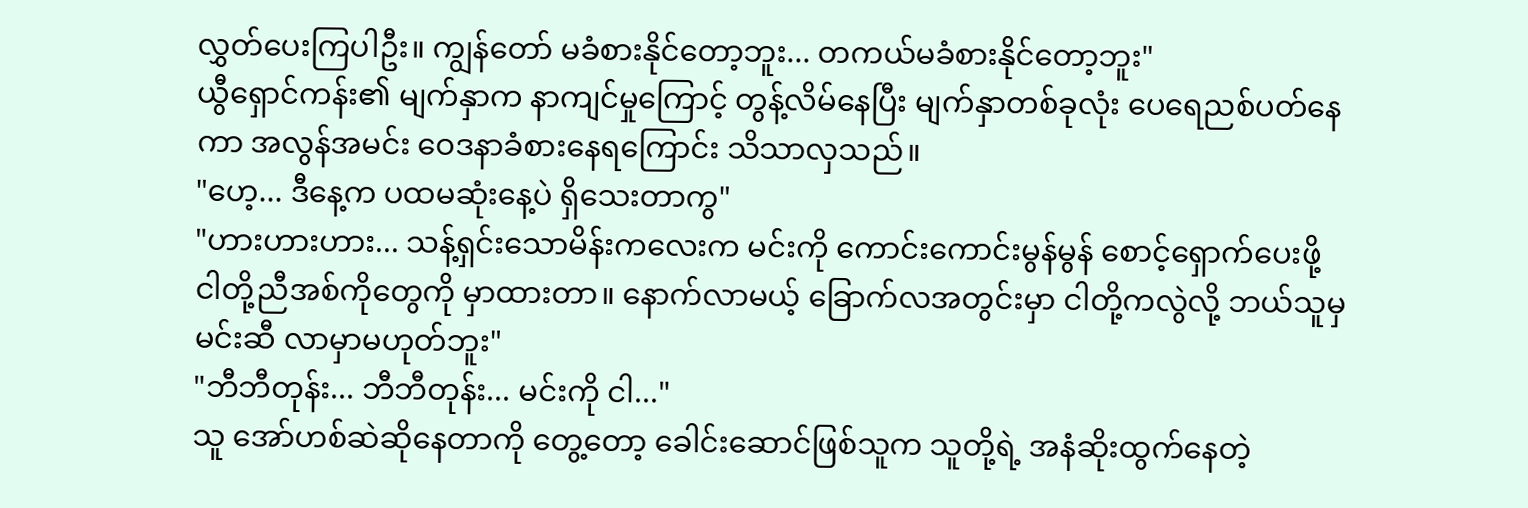လွှတ်ပေးကြပါဦး။ ကျွန်တော် မခံစားနိုင်တော့ဘူး... တကယ်မခံစားနိုင်တော့ဘူး"
ယွီရှောင်ကန်း၏ မျက်နှာက နာကျင်မှုကြောင့် တွန့်လိမ်နေပြီး မျက်နှာတစ်ခုလုံး ပေရေညစ်ပတ်နေကာ အလွန်အမင်း ဝေဒနာခံစားနေရကြောင်း သိသာလှသည်။
"ဟေ့... ဒီနေ့က ပထမဆုံးနေ့ပဲ ရှိသေးတာကွ"
"ဟားဟားဟား... သန့်ရှင်းသောမိန်းကလေးက မင်းကို ကောင်းကောင်းမွန်မွန် စောင့်ရှောက်ပေးဖို့ ငါတို့ညီအစ်ကိုတွေကို မှာထားတာ။ နောက်လာမယ့် ခြောက်လအတွင်းမှာ ငါတို့ကလွဲလို့ ဘယ်သူမှ မင်းဆီ လာမှာမဟုတ်ဘူး"
"ဘီဘီတုန်း... ဘီဘီတုန်း... မင်းကို ငါ..."
သူ အော်ဟစ်ဆဲဆိုနေတာကို တွေ့တော့ ခေါင်းဆောင်ဖြစ်သူက သူတို့ရဲ့ အနံဆိုးထွက်နေတဲ့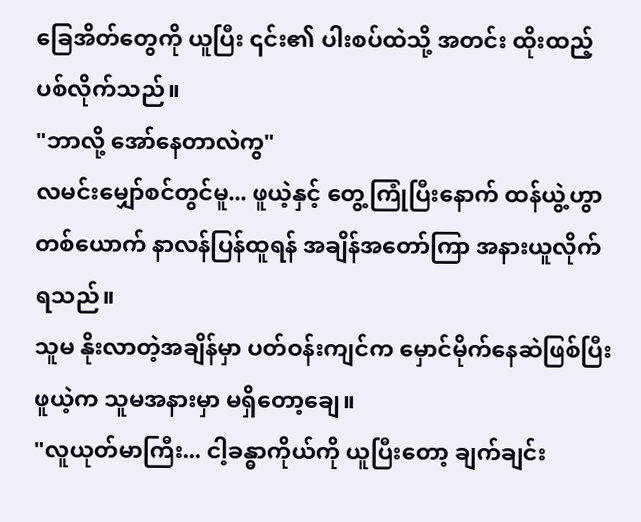ခြေအိတ်တွေကို ယူပြီး ၎င်း၏ ပါးစပ်ထဲသို့ အတင်း ထိုးထည့်ပစ်လိုက်သည်။
"ဘာလို့ အော်နေတာလဲကွ"
လမင်းမျှော်စင်တွင်မူ... ဖူယဲ့နှင့် တွေ့ကြုံပြီးနောက် ထန်ယွဲ့ဟွာတစ်ယောက် နာလန်ပြန်ထူရန် အချိန်အတော်ကြာ အနားယူလိုက်ရသည်။
သူမ နိုးလာတဲ့အချိန်မှာ ပတ်ဝန်းကျင်က မှောင်မိုက်နေဆဲဖြစ်ပြီး ဖူယဲ့က သူမအနားမှာ မရှိတော့ချေ။
"လူယုတ်မာကြီး... ငါ့ခန္ဓာကိုယ်ကို ယူပြီးတော့ ချက်ချင်း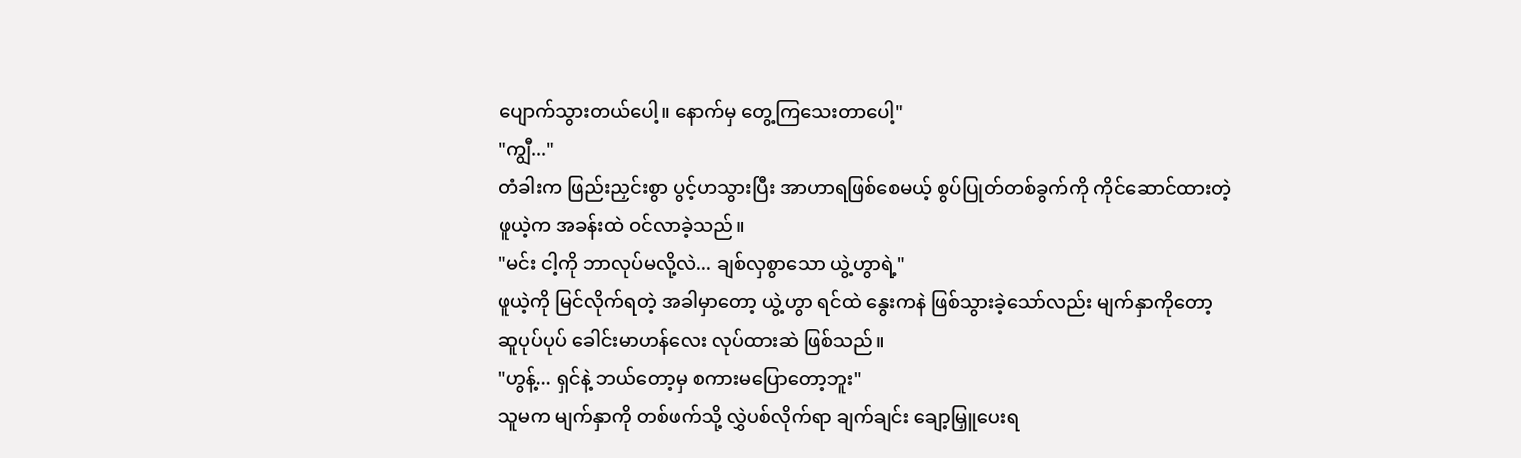ပျောက်သွားတယ်ပေါ့။ နောက်မှ တွေ့ကြသေးတာပေါ့"
"ကျွီ..."
တံခါးက ဖြည်းညှင်းစွာ ပွင့်ဟသွားပြီး အာဟာရဖြစ်စေမယ့် စွပ်ပြုတ်တစ်ခွက်ကို ကိုင်ဆောင်ထားတဲ့ ဖူယဲ့က အခန်းထဲ ဝင်လာခဲ့သည်။
"မင်း ငါ့ကို ဘာလုပ်မလို့လဲ... ချစ်လှစွာသော ယွဲ့ဟွာရဲ့"
ဖူယဲ့ကို မြင်လိုက်ရတဲ့ အခါမှာတော့ ယွဲ့ဟွာ ရင်ထဲ နွေးကနဲ ဖြစ်သွားခဲ့သော်လည်း မျက်နှာကိုတော့ ဆူပုပ်ပုပ် ခေါင်းမာဟန်လေး လုပ်ထားဆဲ ဖြစ်သည်။
"ဟွန့်... ရှင်နဲ့ ဘယ်တော့မှ စကားမပြောတော့ဘူး"
သူမက မျက်နှာကို တစ်ဖက်သို့ လွှဲပစ်လိုက်ရာ ချက်ချင်း ချော့မြှူပေးရ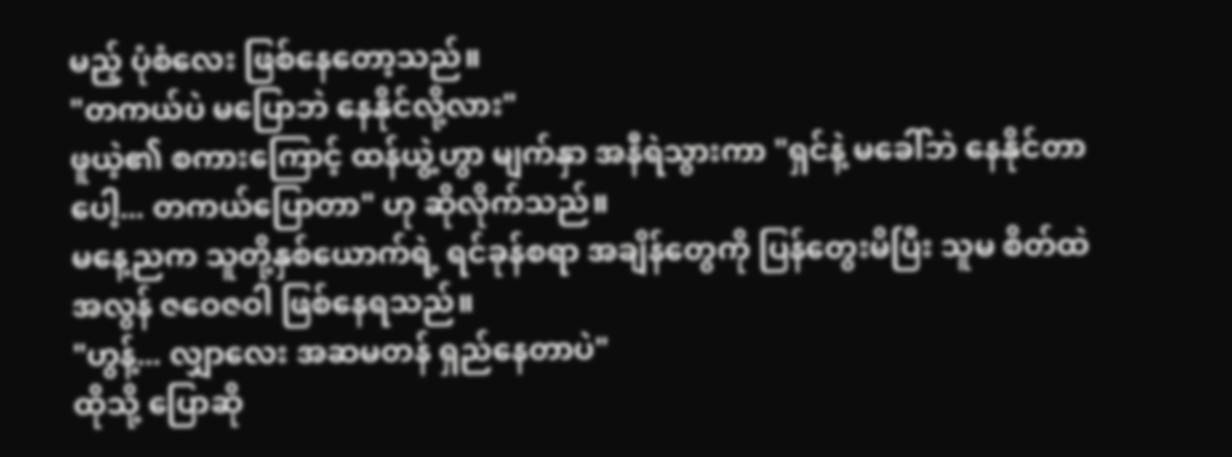မည့် ပုံစံလေး ဖြစ်နေတော့သည်။
"တကယ်ပဲ မပြောဘဲ နေနိုင်လို့လား"
ဖူယဲ့၏ စကားကြောင့် ထန်ယွဲ့ဟွာ မျက်နှာ အနီရဲသွားကာ "ရှင်နဲ့ မခေါ်ဘဲ နေနိုင်တာပေါ့... တကယ်ပြောတာ" ဟု ဆိုလိုက်သည်။
မနေ့ညက သူတို့နှစ်ယောက်ရဲ့ ရင်ခုန်စရာ အချိန်တွေကို ပြန်တွေးမိပြီး သူမ စိတ်ထဲ အလွန် ဇဝေဇဝါ ဖြစ်နေရသည်။
"ဟွန့်... လျှာလေး အဆမတန် ရှည်နေတာပဲ"
ထိုသို့ ပြောဆို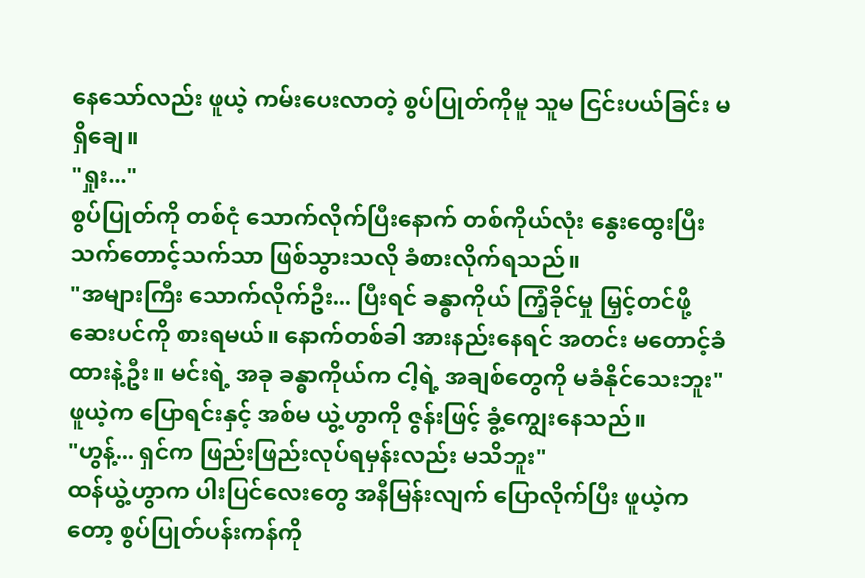နေသော်လည်း ဖူယဲ့ ကမ်းပေးလာတဲ့ စွပ်ပြုတ်ကိုမူ သူမ ငြင်းပယ်ခြင်း မရှိချေ။
"ရှုး..."
စွပ်ပြုတ်ကို တစ်ငုံ သောက်လိုက်ပြီးနောက် တစ်ကိုယ်လုံး နွေးထွေးပြီး သက်တောင့်သက်သာ ဖြစ်သွားသလို ခံစားလိုက်ရသည်။
"အများကြီး သောက်လိုက်ဦး... ပြီးရင် ခန္ဓာကိုယ် ကြံ့ခိုင်မှု မြှင့်တင်ဖို့ ဆေးပင်ကို စားရမယ်။ နောက်တစ်ခါ အားနည်းနေရင် အတင်း မတောင့်ခံထားနဲ့ဦး။ မင်းရဲ့ အခု ခန္ဓာကိုယ်က ငါ့ရဲ့ အချစ်တွေကို မခံနိုင်သေးဘူး"
ဖူယဲ့က ပြောရင်းနှင့် အစ်မ ယွဲ့ဟွာကို ဇွန်းဖြင့် ခွံ့ကျွေးနေသည်။
"ဟွန့်... ရှင်က ဖြည်းဖြည်းလုပ်ရမှန်းလည်း မသိဘူး"
ထန်ယွဲ့ဟွာက ပါးပြင်လေးတွေ အနီမြန်းလျက် ပြောလိုက်ပြီး ဖူယဲ့ကတော့ စွပ်ပြုတ်ပန်းကန်ကို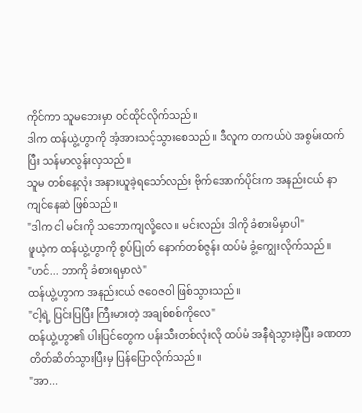ကိုင်ကာ သူမဘေးမှာ ဝင်ထိုင်လိုက်သည်။
ဒါက ထန်ယွဲ့ဟွာကို အံ့အားသင့်သွားစေသည်။ ဒီလူက တကယ်ပဲ အစွမ်းထက်ပြီး သန်မာလွန်းလှသည်။
သူမ တစ်နေ့လုံး အနားယူခဲ့ရသော်လည်း ဗိုက်အောက်ပိုင်းက အနည်းငယ် နာကျင်နေဆဲ ဖြစ်သည်။
"ဒါက ငါ မင်းကို သဘောကျလို့လေ။ မင်းလည်း ဒါကို ခံစားမိမှာပါ"
ဖူယဲ့က ထန်ယွဲ့ဟွာကို စွပ်ပြုတ် နောက်တစ်ဇွန်း ထပ်မံ ခွံ့ကျွေးလိုက်သည်။
"ဟင်... ဘာကို ခံစားရမှာလဲ"
ထန်ယွဲ့ဟွာက အနည်းငယ် ဇဝေဇဝါ ဖြစ်သွားသည်။
"ငါ့ရဲ့ ပြင်းပြပြီး ကြီးမားတဲ့ အချစ်စစ်ကိုလေ"
ထန်ယွဲ့ဟွာ၏ ပါးပြင်တွေက ပန်းသီးတစ်လုံးလို ထပ်မံ အနီရဲသွားခဲ့ပြီး ခဏတာ တိတ်ဆိတ်သွားပြီးမှ ပြန်ပြောလိုက်သည်။
"အာ...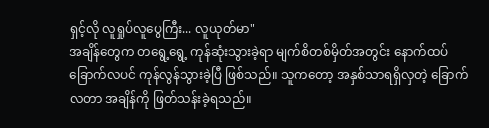ရှင့်လို လူရှုပ်လူပွေကြီး... လူယုတ်မာ"
အချိန်တွေက တရွေ့ရွေ့ ကုန်ဆုံးသွားခဲ့ရာ မျက်စိတစ်မှိတ်အတွင်း နောက်ထပ် ခြောက်လပင် ကုန်လွန်သွားခဲ့ပြီ ဖြစ်သည်။ သူကတော့ အနှစ်သာရရှိလှတဲ့ ခြောက်လတာ အချိန်ကို ဖြတ်သန်းခဲ့ရသည်။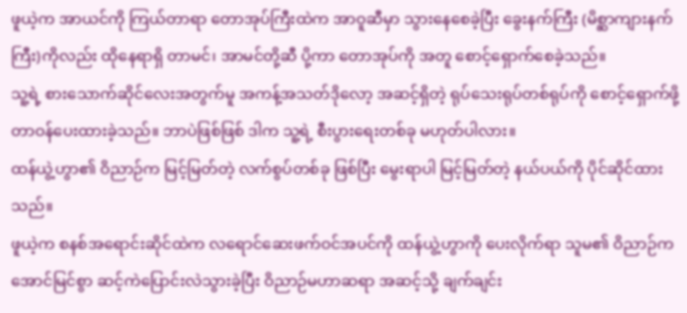ဖူယဲ့က အာယင်ကို ကြယ်တာရာ တောအုပ်ကြီးထဲက အာဝူဆီမှာ သွားနေစေခဲ့ပြီး ခွေးနက်ကြီး (မိစ္ဆာကျားနက်ကြီး)ကိုလည်း ထိုနေရာရှိ တာမင်၊ အာမင်တို့ဆီ ပို့ကာ တောအုပ်ကို အတူ စောင့်ရှောက်စေခဲ့သည်။
သူ့ရဲ့ စားသောက်ဆိုင်လေးအတွက်မူ အကန့်အသတ်ဒိုလော့ အဆင့်ရှိတဲ့ ရုပ်သေးရုပ်တစ်ရုပ်ကို စောင့်ရှောက်ဖို့ တာဝန်ပေးထားခဲ့သည်။ ဘာပဲဖြစ်ဖြစ် ဒါက သူ့ရဲ့ စီးပွားရေးတစ်ခု မဟုတ်ပါလား။
ထန်ယွဲ့ဟွာ၏ ဝိညာဉ်က မြင့်မြတ်တဲ့ လက်စွပ်တစ်ခု ဖြစ်ပြီး မွေးရာပါ မြင့်မြတ်တဲ့ နယ်ပယ်ကို ပိုင်ဆိုင်ထားသည်။
ဖူယဲ့က စနစ်အရောင်းဆိုင်ထဲက လရောင်ဆေးဖက်ဝင်အပင်ကို ထန်ယွဲ့ဟွာကို ပေးလိုက်ရာ သူမ၏ ဝိညာဉ်က အောင်မြင်စွာ ဆင့်ကဲပြောင်းလဲသွားခဲ့ပြီး ဝိညာဉ်မဟာဆရာ အဆင့်သို့ ချက်ချင်း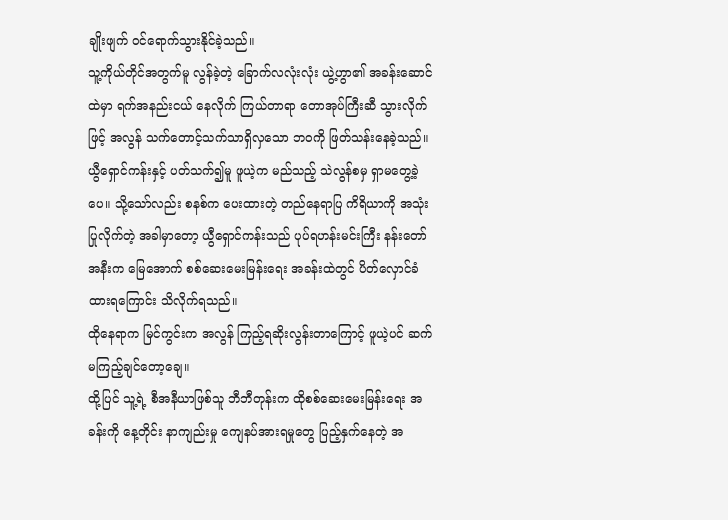ချိုးဖျက် ဝင်ရောက်သွားနိုင်ခဲ့သည်။
သူ့ကိုယ်တိုင်အတွက်မူ လွန်ခဲ့တဲ့ ခြောက်လလုံးလုံး ယွဲ့ဟွာ၏ အခန်းဆောင်ထဲမှာ ရက်အနည်းငယ် နေလိုက် ကြယ်တာရာ တောအုပ်ကြီးဆီ သွားလိုက်ဖြင့် အလွန် သက်တောင့်သက်သာရှိလှသော ဘဝကို ဖြတ်သန်းနေခဲ့သည်။
ယွီရှောင်ကန်းနှင့် ပတ်သက်၍မူ ဖူယဲ့က မည်သည့် သဲလွန်စမှ ရှာမတွေ့ခဲ့ပေ။ သို့သော်လည်း စနစ်က ပေးထားတဲ့ တည်နေရာပြ ကိရိယာကို အသုံးပြုလိုက်တဲ့ အခါမှာတော့ ယွီရှောင်ကန်းသည် ပုပ်ရဟန်းမင်းကြီး နန်းတော်အနီးက မြေအောက် စစ်ဆေးမေးမြန်းရေး အခန်းထဲတွင် ပိတ်လှောင်ခံထားရကြောင်း သိလိုက်ရသည်။
ထိုနေရာက မြင်ကွင်းက အလွန် ကြည့်ရဆိုးလွန်းတာကြောင့် ဖူယဲ့ပင် ဆက်မကြည့်ချင်တော့ချေ။
ထို့ပြင် သူ့ရဲ့ စီအနီယာဖြစ်သူ ဘီဘီတုန်းက ထိုစစ်ဆေးမေးမြန်းရေး အခန်းကို နေ့တိုင်း နာကျည်းမှု ကျေနပ်အားရမှုတွေ ပြည့်နှက်နေတဲ့ အ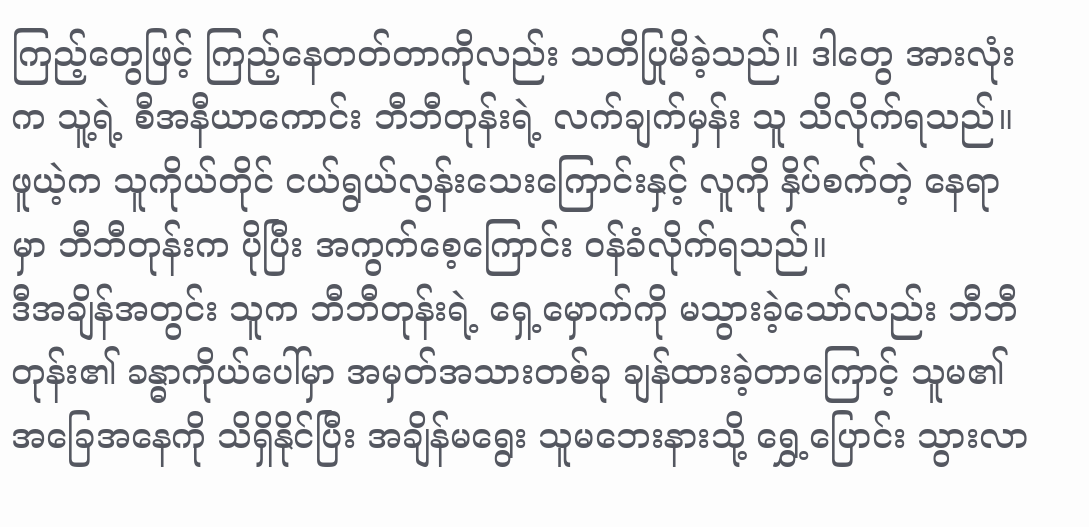ကြည့်တွေဖြင့် ကြည့်နေတတ်တာကိုလည်း သတိပြုမိခဲ့သည်။ ဒါတွေ အားလုံးက သူ့ရဲ့ စီအနီယာကောင်း ဘီဘီတုန်းရဲ့ လက်ချက်မှန်း သူ သိလိုက်ရသည်။
ဖူယဲ့က သူကိုယ်တိုင် ငယ်ရွယ်လွန်းသေးကြောင်းနှင့် လူကို နှိပ်စက်တဲ့ နေရာမှာ ဘီဘီတုန်းက ပိုပြီး အကွက်စေ့ကြောင်း ဝန်ခံလိုက်ရသည်။
ဒီအချိန်အတွင်း သူက ဘီဘီတုန်းရဲ့ ရှေ့မှောက်ကို မသွားခဲ့သော်လည်း ဘီဘီတုန်း၏ ခန္ဓာကိုယ်ပေါ်မှာ အမှတ်အသားတစ်ခု ချန်ထားခဲ့တာကြောင့် သူမ၏ အခြေအနေကို သိရှိနိုင်ပြီး အချိန်မရွေး သူမဘေးနားသို့ ရွှေ့ပြောင်း သွားလာ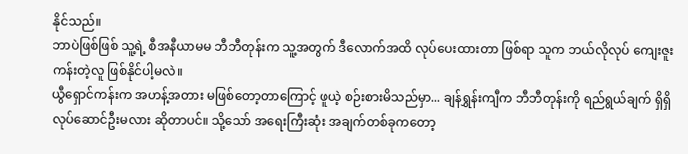နိုင်သည်။
ဘာပဲဖြစ်ဖြစ် သူ့ရဲ့ စီအနီယာမမ ဘီဘီတုန်းက သူ့အတွက် ဒီလောက်အထိ လုပ်ပေးထားတာ ဖြစ်ရာ သူက ဘယ်လိုလုပ် ကျေးဇူးကန်းတဲ့လူ ဖြစ်နိုင်ပါ့မလဲ။
ယွီရှောင်ကန်းက အဟန့်အတား မဖြစ်တော့တာကြောင့် ဖူယဲ့ စဉ်းစားမိသည်မှာ... ချန်ရွှန်းကျီက ဘီဘီတုန်းကို ရည်ရွယ်ချက် ရှိရှိ လုပ်ဆောင်ဦးမလား ဆိုတာပင်။ သို့သော် အရေးကြီးဆုံး အချက်တစ်ခုကတော့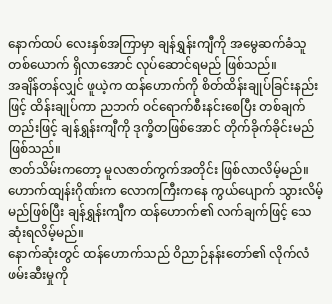နောက်ထပ် လေးနှစ်အကြာမှာ ချန်ရွှန်းကျီကို အမွေဆက်ခံသူတစ်ယောက် ရှိလာအောင် လုပ်ဆောင်ရမည် ဖြစ်သည်။
အချိန်တန်လျှင် ဖူယဲ့က ထန်ဟောက်ကို စိတ်ထိန်းချုပ်ခြင်းနည်းဖြင့် ထိန်းချုပ်ကာ ညဘက် ဝင်ရောက်စီးနင်းစေပြီး တစ်ချက်တည်းဖြင့် ချန်ရွှန်းကျီကို ဒုက္ခိတဖြစ်အောင် တိုက်ခိုက်ခိုင်းမည် ဖြစ်သည်။
ဇာတ်သိမ်းကတော့ မူလဇာတ်ကွက်အတိုင်း ဖြစ်လာလိမ့်မည်။ ဟောက်ထျန်းဂိုဏ်းက လောကကြီးကနေ ကွယ်ပျောက် သွားလိမ့်မည်ဖြစ်ပြီး ချန်ရွှန်းကျီက ထန်ဟောက်၏ လက်ချက်ဖြင့် သေဆုံးရလိမ့်မည်။
နောက်ဆုံးတွင် ထန်ဟောက်သည် ဝိညာဉ်နန်းတော်၏ လိုက်လံဖမ်းဆီးမှုကို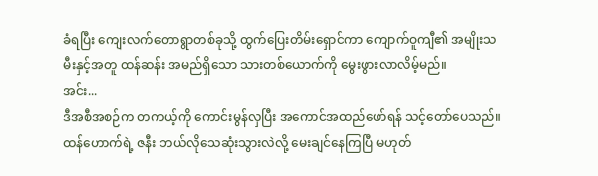ခံရပြီး ကျေးလက်တောရွာတစ်ခုသို့ ထွက်ပြေးတိမ်းရှောင်ကာ ကျောက်ဝူကျီ၏ အမျိုးသမီးနှင့်အတူ ထန်ဆန်း အမည်ရှိသော သားတစ်ယောက်ကို မွေးဖွားလာလိမ့်မည်။
အင်း...
ဒီအစီအစဉ်က တကယ့်ကို ကောင်းမွန်လှပြီး အကောင်အထည်ဖော်ရန် သင့်တော်ပေသည်။
ထန်ဟောက်ရဲ့ ဇနီး ဘယ်လိုသေဆုံးသွားလဲလို့ မေးချင်နေကြပြီ မဟုတ်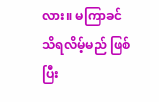လား။ မကြာခင် သိရလိမ့်မည် ဖြစ်ပြီး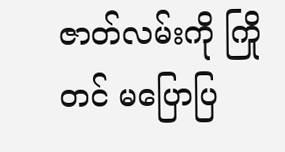ဇာတ်လမ်းကို ကြိုတင် မပြောပြ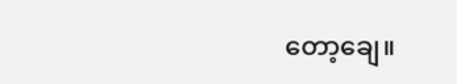တော့ချေ။